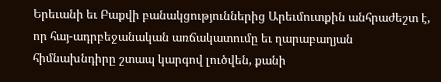Երեւանի եւ Բաքվի բանակցություններից Արեւմուտքին անհրաժեշտ է, որ հայ-ադրբեջանական առճակատումը եւ ղարաբաղյան հիմնախնդիրը շտապ կարգով լուծվեն, քանի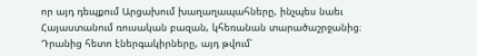որ այդ դեպքում Արցախում խաղաղապահները, ինչպես նաեւ Հայաստանում ռուսական բազան, կհեռանան տարածաշրջանից։ Դրանից հետո էներգակիրները, այդ թվում՝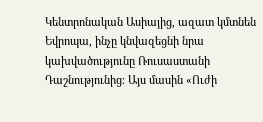Կենտրոնական Ասիայից, ազատ կմտնեն Եվրոպա, ինչը կնվազեցնի նրա կախվածությունը Ռուսաստանի Դաշնությունից։ Այս մասին «Ուժի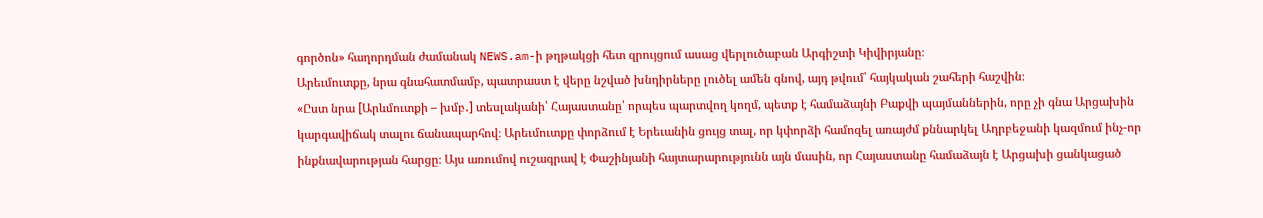գործոն» հաղորդման ժամանակ NEWS.am-ի թղթակցի հետ զրույցում ասաց վերլուծաբան Արգիշտի Կիվիրյանը։
Արեւմուտքը, նրա գնահատմամբ, պատրաստ է վերը նշված խնդիրները լուծել ամեն գնով, այդ թվում՝ հայկական շահերի հաշվին։
«Ըստ նրա [Արևմուտքի – խմբ․] տեսլականի՝ Հայաստանը՝ որպես պարտվող կողմ, պետք է համաձայնի Բաքվի պայմաններին, որը չի գնա Արցախին կարգավիճակ տալու ճանապարհով։ Արեւմուտքը փորձում է Երեւանին ցույց տալ, որ կփորձի համոզել առայժմ քննարկել Ադրբեջանի կազմում ինչ-որ ինքնավարության հարցը։ Այս առումով ուշագրավ է Փաշինյանի հայտարարությունն այն մասին, որ Հայաստանը համաձայն է Արցախի ցանկացած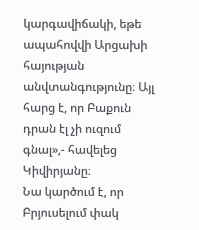կարգավիճակի, եթե ապահովվի Արցախի հայության անվտանգությունը։ Այլ հարց է, որ Բաքուն դրան էլ չի ուզում գնալ»,- հավելեց Կիվիրյանը։
Նա կարծում է, որ Բրյուսելում փակ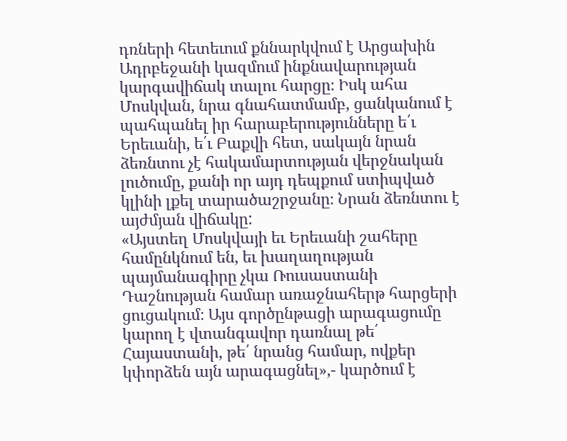դռների հետեւում քննարկվում է Արցախին Ադրբեջանի կազմում ինքնավարության կարգավիճակ տալու հարցը։ Իսկ ահա Մոսկվան, նրա գնահատմամբ, ցանկանում է պահպանել իր հարաբերությունները ե՛ւ Երեւանի, ե՛ւ Բաքվի հետ, սակայն նրան ձեռնտու չէ հակամարտության վերջնական լուծումը, քանի որ այդ դեպքում ստիպված կլինի լքել տարածաշրջանը։ Նրան ձեռնտու է այժմյան վիճակը:
«Այստեղ Մոսկվայի եւ Երեւանի շահերը համընկնում են, եւ խաղաղության պայմանագիրը չկա Ռուսաստանի Դաշնության համար առաջնահերթ հարցերի ցուցակում։ Այս գործընթացի արագացումը կարող է վտանգավոր դառնալ թե՛ Հայաստանի, թե՛ նրանց համար, ովքեր կփորձեն այն արագացնել»,- կարծում է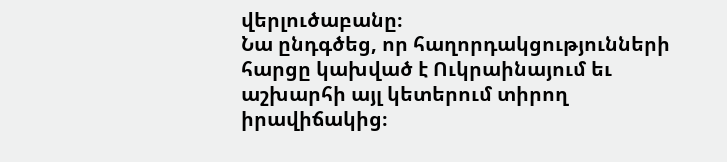վերլուծաբանը։
Նա ընդգծեց, որ հաղորդակցությունների հարցը կախված է Ուկրաինայում եւ աշխարհի այլ կետերում տիրող իրավիճակից։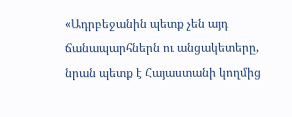«Ադրբեջանին պետք չեն այդ ճանապարհներն ու անցակետերը, նրան պետք է Հայաստանի կողմից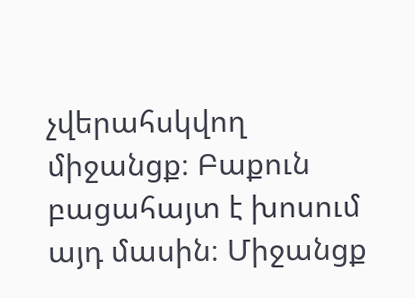չվերահսկվող միջանցք։ Բաքուն բացահայտ է խոսում այդ մասին։ Միջանցք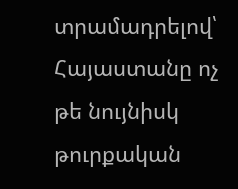տրամադրելով՝ Հայաստանը ոչ թե նույնիսկ թուրքական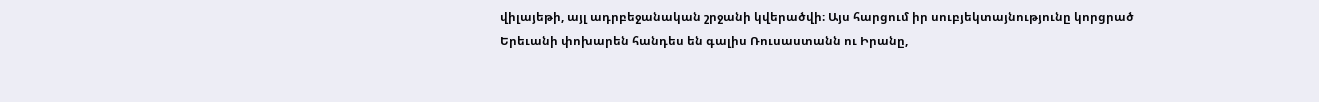վիլայեթի, այլ ադրբեջանական շրջանի կվերածվի։ Այս հարցում իր սուբյեկտայնությունը կորցրած Երեւանի փոխարեն հանդես են գալիս Ռուսաստանն ու Իրանը,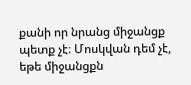քանի որ նրանց միջանցք պետք չէ։ Մոսկվան դեմ չէ, եթե միջանցքն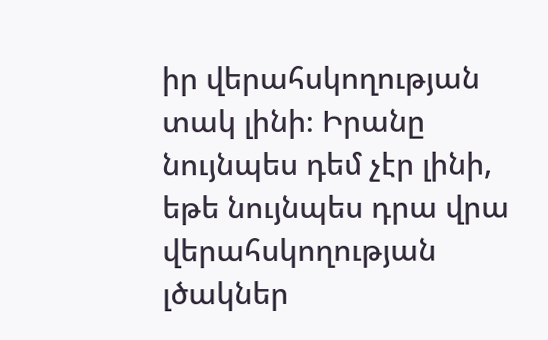իր վերահսկողության տակ լինի։ Իրանը նույնպես դեմ չէր լինի, եթե նույնպես դրա վրա վերահսկողության լծակներ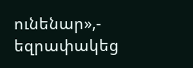ունենար»,- եզրափակեց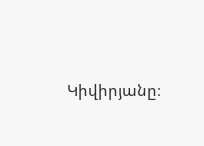Կիվիրյանը։